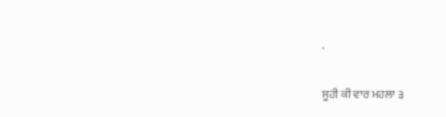.

ਸੂਹੀ ਕੀ ਵਾਰ ਮਹਲਾ ੩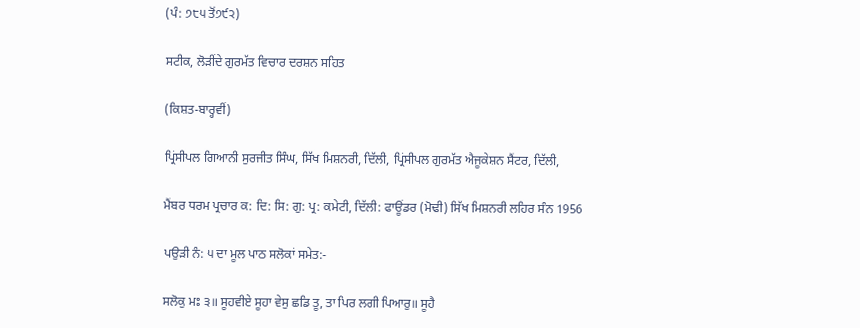(ਪੰ: ੭੮੫ ਤੋਂ੭੯੨)

ਸਟੀਕ, ਲੋੜੀਂਦੇ ਗੁਰਮੱਤ ਵਿਚਾਰ ਦਰਸ਼ਨ ਸਹਿਤ

(ਕਿਸ਼ਤ-ਬਾਰ੍ਹਵੀਂ)

ਪ੍ਰਿਂਸੀਪਲ ਗਿਆਨੀ ਸੁਰਜੀਤ ਸਿੰਘ, ਸਿੱਖ ਮਿਸ਼ਨਰੀ, ਦਿੱਲੀ, ਪ੍ਰਿਂਸੀਪਲ ਗੁਰਮੱਤ ਐਜੂਕੇਸ਼ਨ ਸੈਂਟਰ, ਦਿੱਲੀ,

ਮੈਂਬਰ ਧਰਮ ਪ੍ਰਚਾਰ ਕ: ਦਿ: ਸਿ: ਗੁ: ਪ੍ਰ: ਕਮੇਟੀ, ਦਿੱਲੀ: ਫਾਊਂਡਰ (ਮੋਢੀ) ਸਿੱਖ ਮਿਸ਼ਨਰੀ ਲਹਿਰ ਸੰਨ 1956

ਪਉੜੀ ਨੰ: ੫ ਦਾ ਮੂਲ ਪਾਠ ਸਲੋਕਾਂ ਸਮੇਤ:-

ਸਲੋਕੁ ਮਃ ੩॥ ਸੂਹਵੀਏ ਸੂਹਾ ਵੇਸੁ ਛਡਿ ਤੂ, ਤਾ ਪਿਰ ਲਗੀ ਪਿਆਰੁ॥ ਸੂਹੈ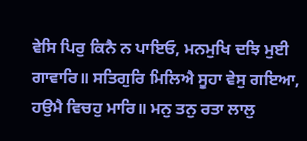ਵੇਸਿ ਪਿਰੁ ਕਿਨੈ ਨ ਪਾਇਓ, ਮਨਮੁਖਿ ਦਝਿ ਮੁਈ ਗਾਵਾਰਿ॥ ਸਤਿਗੁਰਿ ਮਿਲਿਐ ਸੂਹਾ ਵੇਸੁ ਗਇਆ, ਹਉਮੈ ਵਿਚਹੁ ਮਾਰਿ॥ ਮਨੁ ਤਨੁ ਰਤਾ ਲਾਲੁ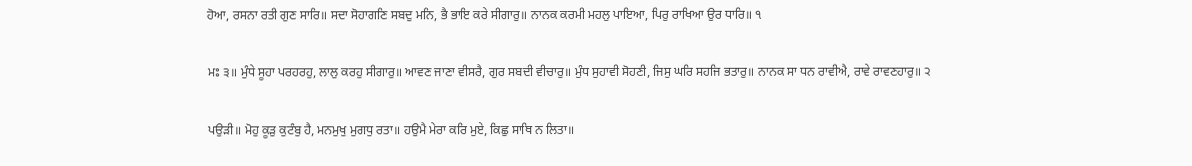ਹੋਆ, ਰਸਨਾ ਰਤੀ ਗੁਣ ਸਾਰਿ॥ ਸਦਾ ਸੋਹਾਗਣਿ ਸਬਦੁ ਮਨਿ, ਭੈ ਭਾਇ ਕਰੇ ਸੀਗਾਰੁ॥ ਨਾਨਕ ਕਰਮੀ ਮਹਲੁ ਪਾਇਆ, ਪਿਰੁ ਰਾਖਿਆ ਉਰ ਧਾਰਿ॥ ੧

ਮਃ ੩॥ ਮੁੰਧੇ ਸੂਹਾ ਪਰਹਰਹੁ, ਲਾਲੁ ਕਰਹੁ ਸੀਗਾਰੁ॥ ਆਵਣ ਜਾਣਾ ਵੀਸਰੈ, ਗੁਰ ਸਬਦੀ ਵੀਚਾਰੁ॥ ਮੁੰਧ ਸੁਹਾਵੀ ਸੋਹਣੀ, ਜਿਸੁ ਘਰਿ ਸਹਜਿ ਭਤਾਰੁ॥ ਨਾਨਕ ਸਾ ਧਨ ਰਾਵੀਐ, ਰਾਵੇ ਰਾਵਣਹਾਰੁ॥ ੨

ਪਉੜੀ॥ ਮੋਹੁ ਕੂੜੁ ਕੁਟੰਬੁ ਹੈ, ਮਨਮੁਖੁ ਮੁਗਧੁ ਰਤਾ॥ ਹਉਮੈ ਮੇਰਾ ਕਰਿ ਮੁਏ, ਕਿਛੁ ਸਾਥਿ ਨ ਲਿਤਾ॥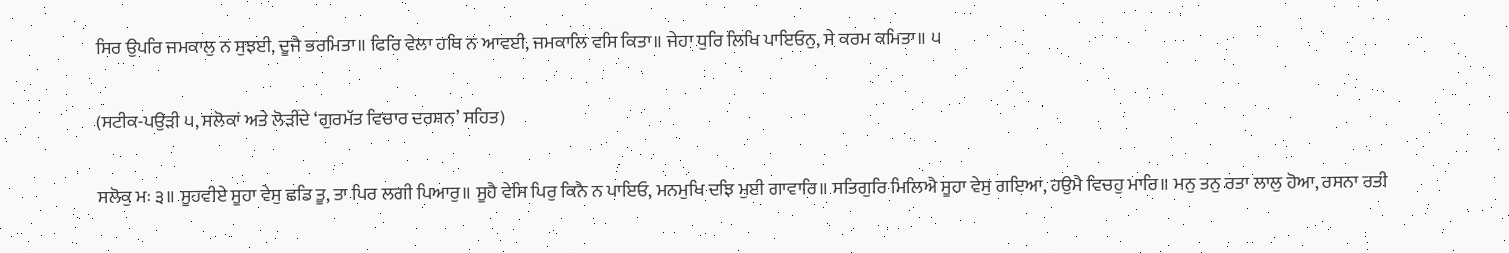ਸਿਰ ਉਪਰਿ ਜਮਕਾਲੁ ਨ ਸੁਝਈ, ਦੂਜੈ ਭਰਮਿਤਾ॥ ਫਿਰਿ ਵੇਲਾ ਹਥਿ ਨ ਆਵਈ, ਜਮਕਾਲਿ ਵਸਿ ਕਿਤਾ॥ ਜੇਹਾ ਧੁਰਿ ਲਿਖਿ ਪਾਇਓਨੁ, ਸੇ ਕਰਮ ਕਮਿਤਾ॥ ੫

(ਸਟੀਕ-ਪਉੜੀ ੫, ਸਲੋਕਾਂ ਅਤੇ ਲੋੜੀਂਦੇ ‘ਗੁਰਮੱਤ ਵਿਚਾਰ ਦਰਸ਼ਨ’ ਸਹਿਤ)

ਸਲੋਕੁ ਮਃ ੩॥ ਸੂਹਵੀਏ ਸੂਹਾ ਵੇਸੁ ਛਡਿ ਤੂ, ਤਾ ਪਿਰ ਲਗੀ ਪਿਆਰੁ॥ ਸੂਹੈ ਵੇਸਿ ਪਿਰੁ ਕਿਨੈ ਨ ਪਾਇਓ, ਮਨਮੁਖਿ ਦਝਿ ਮੁਈ ਗਾਵਾਰਿ॥ ਸਤਿਗੁਰਿ ਮਿਲਿਐ ਸੂਹਾ ਵੇਸੁ ਗਇਆ, ਹਉਮੈ ਵਿਚਹੁ ਮਾਰਿ॥ ਮਨੁ ਤਨੁ ਰਤਾ ਲਾਲੁ ਹੋਆ, ਰਸਨਾ ਰਤੀ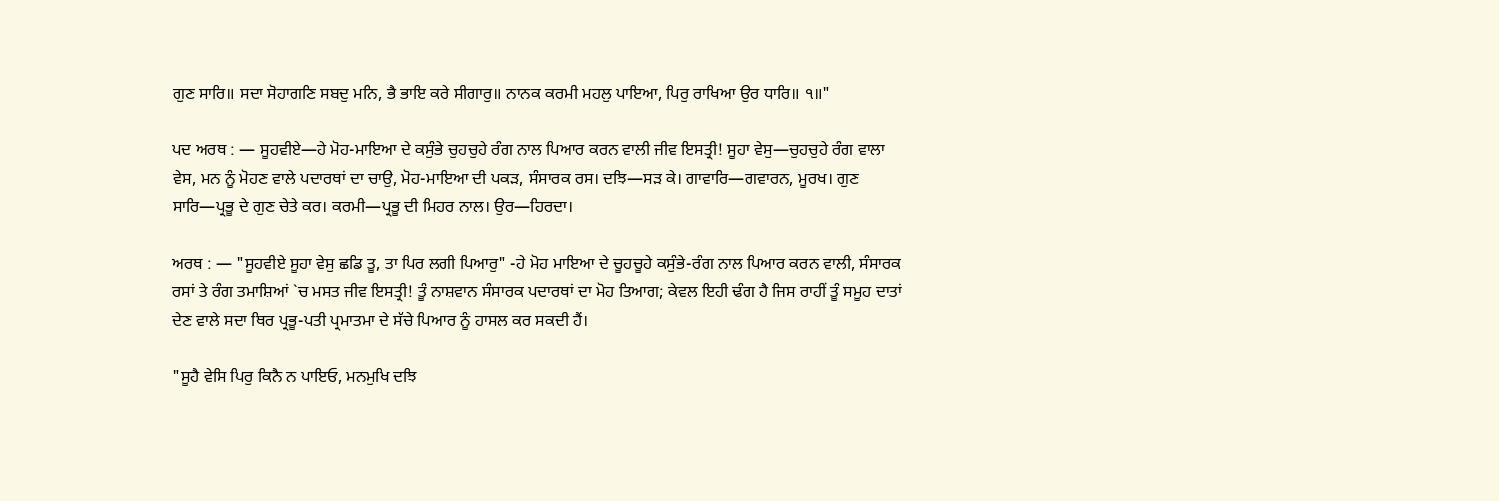ਗੁਣ ਸਾਰਿ॥ ਸਦਾ ਸੋਹਾਗਣਿ ਸਬਦੁ ਮਨਿ, ਭੈ ਭਾਇ ਕਰੇ ਸੀਗਾਰੁ॥ ਨਾਨਕ ਕਰਮੀ ਮਹਲੁ ਪਾਇਆ, ਪਿਰੁ ਰਾਖਿਆ ਉਰ ਧਾਰਿ॥ ੧॥"

ਪਦ ਅਰਥ : — ਸੂਹਵੀਏ—ਹੇ ਮੋਹ-ਮਾਇਆ ਦੇ ਕਸੁੰਭੇ ਚੁਹਚੁਹੇ ਰੰਗ ਨਾਲ ਪਿਆਰ ਕਰਨ ਵਾਲੀ ਜੀਵ ਇਸਤ੍ਰੀ! ਸੂਹਾ ਵੇਸੁ—ਚੁਹਚੁਹੇ ਰੰਗ ਵਾਲਾ ਵੇਸ, ਮਨ ਨੂੰ ਮੋਹਣ ਵਾਲੇ ਪਦਾਰਥਾਂ ਦਾ ਚਾਉ, ਮੋਹ-ਮਾਇਆ ਦੀ ਪਕੜ, ਸੰਸਾਰਕ ਰਸ। ਦਝਿ—ਸੜ ਕੇ। ਗਾਵਾਰਿ—ਗਵਾਰਨ, ਮੂਰਖ। ਗੁਣ ਸਾਰਿ—ਪ੍ਰਭੂ ਦੇ ਗੁਣ ਚੇਤੇ ਕਰ। ਕਰਮੀ—ਪ੍ਰਭੂ ਦੀ ਮਿਹਰ ਨਾਲ। ਉਰ—ਹਿਰਦਾ।

ਅਰਥ : — "ਸੂਹਵੀਏ ਸੂਹਾ ਵੇਸੁ ਛਡਿ ਤੂ, ਤਾ ਪਿਰ ਲਗੀ ਪਿਆਰੁ" -ਹੇ ਮੋਹ ਮਾਇਆ ਦੇ ਚੂਹਚੂਹੇ ਕਸੁੰਭੇ-ਰੰਗ ਨਾਲ ਪਿਆਰ ਕਰਨ ਵਾਲੀ, ਸੰਸਾਰਕ ਰਸਾਂ ਤੇ ਰੰਗ ਤਮਾਸ਼ਿਆਂ `ਚ ਮਸਤ ਜੀਵ ਇਸਤ੍ਰੀ! ਤੂੰ ਨਾਸ਼ਵਾਨ ਸੰਸਾਰਕ ਪਦਾਰਥਾਂ ਦਾ ਮੋਹ ਤਿਆਗ; ਕੇਵਲ ਇਹੀ ਢੰਗ ਹੈ ਜਿਸ ਰਾਹੀਂ ਤੂੰ ਸਮੂਹ ਦਾਤਾਂ ਦੇਣ ਵਾਲੇ ਸਦਾ ਥਿਰ ਪ੍ਰਭੂ-ਪਤੀ ਪ੍ਰਮਾਤਮਾ ਦੇ ਸੱਚੇ ਪਿਆਰ ਨੂੰ ਹਾਸਲ ਕਰ ਸਕਦੀ ਹੈਂ।

"ਸੂਹੈ ਵੇਸਿ ਪਿਰੁ ਕਿਨੈ ਨ ਪਾਇਓ, ਮਨਮੁਖਿ ਦਝਿ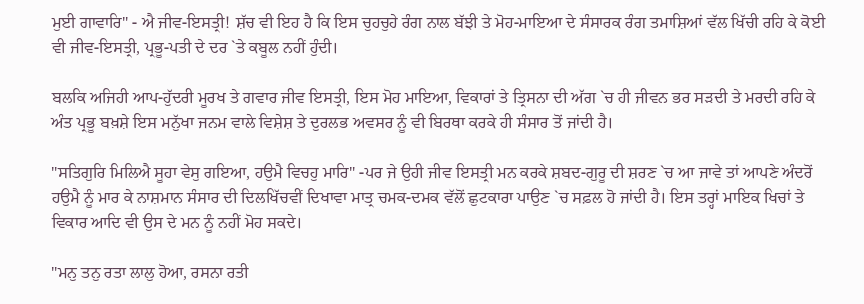ਮੁਈ ਗਾਵਾਰਿ" - ਐ ਜੀਵ-ਇਸਤ੍ਰੀ! ਸ਼ੱਚ ਵੀ ਇਹ ਹੈ ਕਿ ਇਸ ਚੁਹਚੁਹੇ ਰੰਗ ਨਾਲ ਬੱਝੀ ਤੇ ਮੋਹ-ਮਾਇਆ ਦੇ ਸੰਸਾਰਕ ਰੰਗ ਤਮਾਸ਼ਿਆਂ ਵੱਲ ਖਿੱਚੀ ਰਹਿ ਕੇ ਕੋਈ ਵੀ ਜੀਵ-ਇਸਤ੍ਰੀ, ਪ੍ਰਭੂ-ਪਤੀ ਦੇ ਦਰ `ਤੇ ਕਬੂਲ ਨਹੀਂ ਹੁੰਦੀ।

ਬਲਕਿ ਅਜਿਹੀ ਆਪ-ਹੁੱਦਰੀ ਮੂਰਖ ਤੇ ਗਵਾਰ ਜੀਵ ਇਸਤ੍ਰੀ, ਇਸ ਮੋਹ ਮਾਇਆ, ਵਿਕਾਰਾਂ ਤੇ ਤ੍ਰਿਸਨਾ ਦੀ ਅੱਗ `ਚ ਹੀ ਜੀਵਨ ਭਰ ਸੜਦੀ ਤੇ ਮਰਦੀ ਰਹਿ ਕੇ ਅੰਤ ਪ੍ਰਭੂ ਬਖ਼ਸ਼ੇ ਇਸ ਮਨੁੱਖਾ ਜਨਮ ਵਾਲੇ ਵਿਸ਼ੇਸ਼ ਤੇ ਦੁਰਲਭ ਅਵਸਰ ਨੂੰ ਵੀ ਬਿਰਥਾ ਕਰਕੇ ਹੀ ਸੰਸਾਰ ਤੋਂ ਜਾਂਦੀ ਹੈ।

"ਸਤਿਗੁਰਿ ਮਿਲਿਐ ਸੂਹਾ ਵੇਸੁ ਗਇਆ, ਹਉਮੈ ਵਿਚਹੁ ਮਾਰਿ" -ਪਰ ਜੇ ਉਹੀ ਜੀਵ ਇਸਤ੍ਰੀ ਮਨ ਕਰਕੇ ਸ਼ਬਦ-ਗੁਰੂ ਦੀ ਸ਼ਰਣ `ਚ ਆ ਜਾਵੇ ਤਾਂ ਆਪਣੇ ਅੰਦਰੋਂ ਹਉਮੈ ਨੂੰ ਮਾਰ ਕੇ ਨਾਸ਼ਮਾਨ ਸੰਸਾਰ ਦੀ ਦਿਲਖਿੱਚਵੀਂ ਦਿਖਾਵਾ ਮਾਤ੍ਰ ਚਮਕ-ਦਮਕ ਵੱਲੋਂ ਛੁਟਕਾਰਾ ਪਾਉਣ `ਚ ਸਫ਼ਲ ਹੋ ਜਾਂਦੀ ਹੈ। ਇਸ ਤਰ੍ਹਾਂ ਮਾਇਕ ਖਿਚਾਂ ਤੇ ਵਿਕਾਰ ਆਦਿ ਵੀ ਉਸ ਦੇ ਮਨ ਨੂੰ ਨਹੀਂ ਮੋਹ ਸਕਦੇ।

"ਮਨੁ ਤਨੁ ਰਤਾ ਲਾਲੁ ਹੋਆ, ਰਸਨਾ ਰਤੀ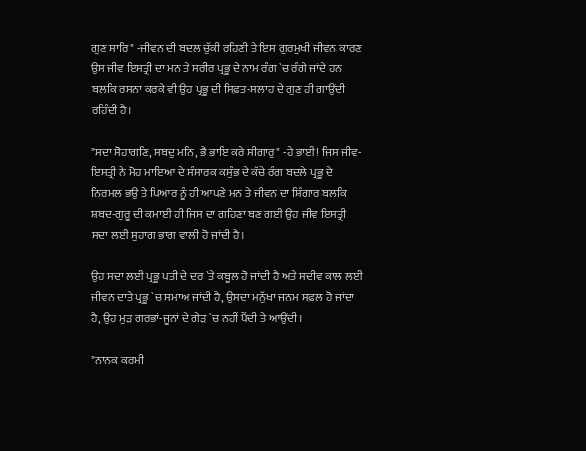ਗੁਣ ਸਾਰਿ" -ਜੀਵਨ ਦੀ ਬਦਲ ਚੁੱਕੀ ਰਹਿਣੀ ਤੇ ਇਸ ਗੁਰਮੁਖੀ ਜੀਵਨ ਕਾਰਣ ਉਸ ਜੀਵ ਇਸਤ੍ਰੀ ਦਾ ਮਨ ਤੇ ਸਰੀਰ ਪ੍ਰਭੂ ਦੇ ਨਾਮ ਰੰਗ `ਚ ਰੰਗੇ ਜਾਂਦੇ ਹਨ ਬਲਕਿ ਰਸਨਾ ਕਰਕੇ ਵੀ ਉਹ ਪ੍ਰਭੂ ਦੀ ਸਿਫ਼ਤ-ਸਲਾਹ ਦੇ ਗੁਣ ਹੀ ਗਾਉਂਦੀ ਰਹਿੰਦੀ ਹੈ।

"ਸਦਾ ਸੋਹਾਗਣਿ, ਸਬਦੁ ਮਨਿ, ਭੈ ਭਾਇ ਕਰੇ ਸੀਗਾਰੁ" -ਹੇ ਭਾਈ! ਜਿਸ ਜੀਵ-ਇਸਤ੍ਰੀ ਨੇ ਮੋਹ ਮਾਇਆ ਦੇ ਸੰਸਾਰਕ ਕਸੁੰਭ ਦੇ ਕੱਚੇ ਰੰਗ ਬਦਲੇ ਪ੍ਰਭੂ ਦੇ ਨਿਰਮਲ ਭਉ ਤੇ ਪਿਆਰ ਨੂੰ ਹੀ ਆਪਣੇ ਮਨ ਤੇ ਜੀਵਨ ਦਾ ਸ਼ਿੰਗਾਰ ਬਲਕਿ ਸ਼ਬਦ-ਗੁਰੂ ਦੀ ਕਮਾਈ ਹੀ ਜਿਸ ਦਾ ਗਹਿਣਾ ਬਣ ਗਈ ਉਹ ਜੀਵ ਇਸਤ੍ਰੀ ਸਦਾ ਲਈ ਸੁਹਾਗ ਭਾਗ ਵਾਲੀ ਹੋ ਜਾਂਦੀ ਹੈ।

ਉਹ ਸਦਾ ਲਈ ਪ੍ਰਭੂ ਪਤੀ ਦੇ ਦਰ `ਤੇ ਕਬੂਲ ਹੋ ਜਾਂਦੀ ਹੈ ਅਤੇ ਸਦੀਵ ਕਾਲ ਲਈ ਜੀਵਨ ਦਾਤੇ ਪ੍ਰਭੂ `ਚ ਸਮਾਅ ਜਾਂਦੀ ਹੈ, ਉਸਦਾ ਮਨੁੱਖਾ ਜਨਮ ਸਫ਼ਲ ਹੋ ਜਾਂਦਾ ਹੈ, ਉਹ ਮੁੜ ਗਰਭਾਂ-ਜੂਨਾਂ ਦੇ ਗੇੜ `ਚ ਨਹੀਂ ਪੈਂਦੀ ਤੇ ਆਉਂਦੀ।

"ਨਾਨਕ ਕਰਮੀ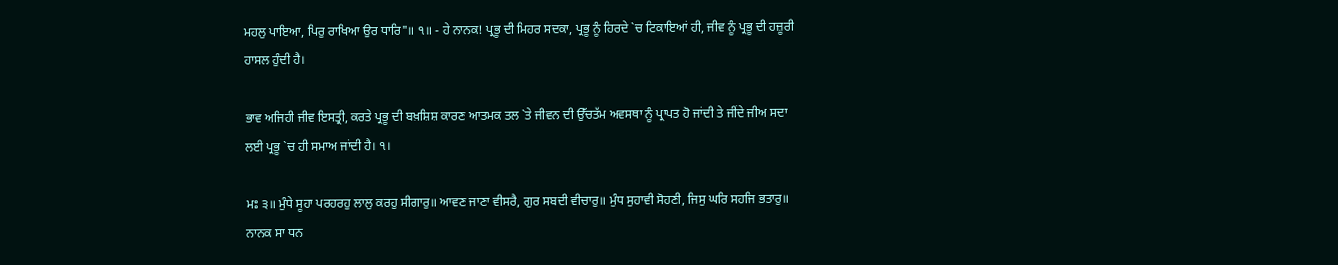ਮਹਲੁ ਪਾਇਆ, ਪਿਰੁ ਰਾਖਿਆ ਉਰ ਧਾਰਿ"॥ ੧॥ - ਹੇ ਨਾਨਕ! ਪ੍ਰਭੂ ਦੀ ਮਿਹਰ ਸਦਕਾ, ਪ੍ਰਭੂ ਨੂੰ ਹਿਰਦੇ `ਚ ਟਿਕਾਇਆਂ ਹੀ, ਜੀਵ ਨੂੰ ਪ੍ਰਭੂ ਦੀ ਹਜ਼ੂਰੀ ਹਾਸਲ ਹੁੰਦੀ ਹੈ।

ਭਾਵ ਅਜਿਹੀ ਜੀਵ ਇਸਤ੍ਰੀ, ਕਰਤੇ ਪ੍ਰਭੂ ਦੀ ਬਖ਼ਸ਼ਿਸ਼ ਕਾਰਣ ਆਤਮਕ ਤਲ `ਤੇ ਜੀਵਨ ਦੀ ਉੱਚਤੱਮ ਅਵਸਥਾ ਨੂੰ ਪ੍ਰਾਪਤ ਹੋ ਜਾਂਦੀ ਤੇ ਜੀਂਦੇ ਜੀਅ ਸਦਾ ਲਈ ਪ੍ਰਭੂ `ਚ ਹੀ ਸਮਾਅ ਜਾਂਦੀ ਹੈ। ੧।

ਮਃ ੩॥ ਮੁੰਧੇ ਸੂਹਾ ਪਰਹਰਹੁ ਲਾਲੁ ਕਰਹੁ ਸੀਗਾਰੁ॥ ਆਵਣ ਜਾਣਾ ਵੀਸਰੈ, ਗੁਰ ਸਬਦੀ ਵੀਚਾਰੁ॥ ਮੁੰਧ ਸੁਹਾਵੀ ਸੋਹਣੀ, ਜਿਸੁ ਘਰਿ ਸਹਜਿ ਭਤਾਰੁ॥ ਨਾਨਕ ਸਾ ਧਨ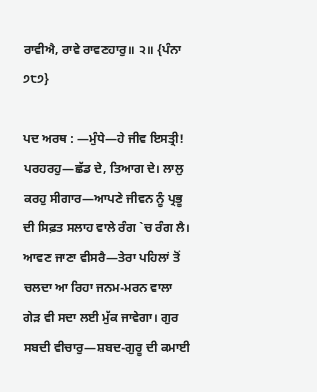ਰਾਵੀਐ, ਰਾਵੇ ਰਾਵਣਹਾਰੁ॥ ੨॥ {ਪੰਨਾ ੭੮੭}

ਪਦ ਅਰਥ : —ਮੁੰਧੇ—ਹੇ ਜੀਵ ਇਸਤ੍ਰੀ! ਪਰਹਰਹੁ—ਛੱਡ ਦੇ, ਤਿਆਗ ਦੇ। ਲਾਲੁ ਕਰਹੁ ਸੀਗਾਰ—ਆਪਣੇ ਜੀਵਨ ਨੂੰ ਪ੍ਰਭੂ ਦੀ ਸਿਫ਼ਤ ਸਲਾਹ ਵਾਲੇ ਰੰਗ `ਚ ਰੰਗ ਲੈ। ਆਵਣ ਜਾਣਾ ਵੀਸਰੈ—ਤੇਰਾ ਪਹਿਲਾਂ ਤੋਂ ਚਲਦਾ ਆ ਰਿਹਾ ਜਨਮ-ਮਰਨ ਵਾਲਾ ਗੇੜ ਵੀ ਸਦਾ ਲਈ ਮੁੱਕ ਜਾਵੇਗਾ। ਗੁਰ ਸਬਦੀ ਵੀਚਾਰੁ—ਸ਼ਬਦ-ਗੁਰੂ ਦੀ ਕਮਾਈ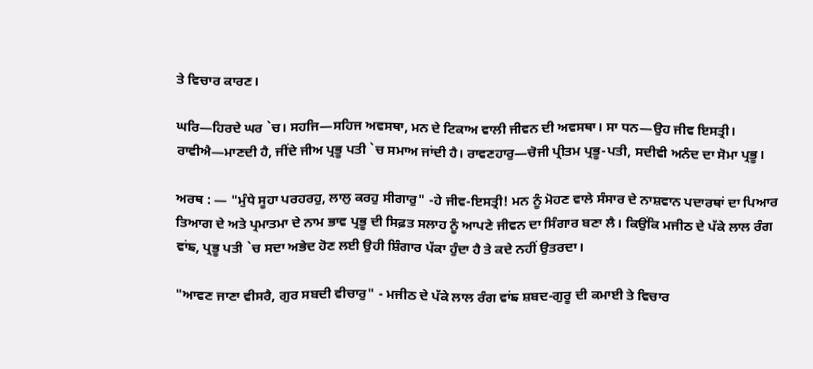ਤੇ ਵਿਚਾਰ ਕਾਰਣ।

ਘਰਿ—ਹਿਰਦੇ ਘਰ `ਚ। ਸਹਜਿ—ਸਹਿਜ ਅਵਸਥਾ, ਮਨ ਦੇ ਟਿਕਾਅ ਵਾਲੀ ਜੀਵਨ ਦੀ ਅਵਸਥਾ। ਸਾ ਧਨ—ਉਹ ਜੀਵ ਇਸਤ੍ਰੀ। ਰਾਵੀਐ—ਮਾਣਦੀ ਹੈ, ਜੀਂਦੇ ਜੀਅ ਪ੍ਰਭੂ ਪਤੀ `ਚ ਸਮਾਅ ਜਾਂਦੀ ਹੈ। ਰਾਵਣਹਾਰੁ—ਚੋਜੀ ਪ੍ਰੀਤਮ ਪ੍ਰਭੂ-ਪਤੀ, ਸਦੀਵੀ ਅਨੰਦ ਦਾ ਸੋਮਾ ਪ੍ਰਭੂ।

ਅਰਥ : — "ਮੁੰਧੇ ਸੂਹਾ ਪਰਹਰਹੁ, ਲਾਲੁ ਕਰਹੁ ਸੀਗਾਰੁ" -ਹੇ ਜੀਵ-ਇਸਤ੍ਰੀ! ਮਨ ਨੂੰ ਮੋਹਣ ਵਾਲੇ ਸੰਸਾਰ ਦੇ ਨਾਸ਼ਵਾਨ ਪਦਾਰਥਾਂ ਦਾ ਪਿਆਰ ਤਿਆਗ ਦੇ ਅਤੇ ਪ੍ਰਮਾਤਮਾ ਦੇ ਨਾਮ ਭਾਵ ਪ੍ਰਭੂ ਦੀ ਸਿਫ਼ਤ ਸਲਾਹ ਨੂੰ ਆਪਣੇ ਜੀਵਨ ਦਾ ਸਿੰਗਾਰ ਬਣਾ ਲੈ। ਕਿਉਂਕਿ ਮਜੀਠ ਦੇ ਪੱਕੇ ਲਾਲ ਰੰਗ ਵਾਂਙ, ਪ੍ਰਭੂ ਪਤੀ `ਚ ਸਦਾ ਅਭੇਦ ਹੋਣ ਲਈ ਉਹੀ ਸ਼ਿੰਗਾਰ ਪੱਕਾ ਹੁੰਦਾ ਹੈ ਤੇ ਕਦੇ ਨਹੀਂ ਉਤਰਦਾ।

"ਆਵਣ ਜਾਣਾ ਵੀਸਰੈ, ਗੁਰ ਸਬਦੀ ਵੀਚਾਰੁ" - ਮਜੀਠ ਦੇ ਪੱਕੇ ਲਾਲ ਰੰਗ ਵਾਂਙ ਸ਼ਬਦ-ਗੁਰੂ ਦੀ ਕਮਾਈ ਤੇ ਵਿਚਾਰ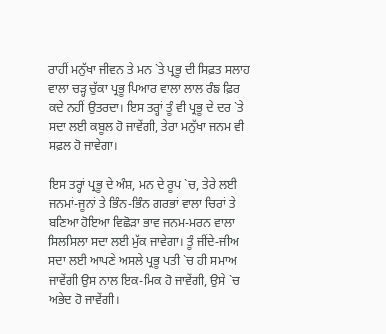ਰਾਹੀਂ ਮਨੁੱਖਾ ਜੀਵਨ ਤੇ ਮਨ `ਤੇ ਪ੍ਰਭੂ ਦੀ ਸਿਫ਼ਤ ਸਲਾਹ ਵਾਲਾ ਚੜ੍ਹ ਚੁੱਕਾ ਪ੍ਰਭੂ ਪਿਆਰ ਵਾਲਾ ਲਾਲ ਰੰਙ ਫ਼ਿਰ ਕਦੇ ਨਹੀਂ ਉਤਰਦਾ। ਇਸ ਤਰ੍ਹਾਂ ਤੂੰ ਵੀ ਪ੍ਰਭੂ ਦੇ ਦਰ `ਤੇ ਸਦਾ ਲਈ ਕਬੂਲ ਹੋ ਜਾਵੇਂਗੀ, ਤੇਰਾ ਮਨੁੱਖਾ ਜਨਮ ਵੀ ਸਫ਼ਲ ਹੋ ਜਾਵੇਗਾ।

ਇਸ ਤਰ੍ਹਾਂ ਪ੍ਰਭੂ ਦੇ ਅੰਸ਼, ਮਨ ਦੇ ਰੂਪ `ਚ, ਤੇਰੇ ਲਈ ਜਨਮਾਂ-ਜੂਨਾਂ ਤੇ ਭਿੰਨ-ਭਿੰਨ ਗਰਭਾਂ ਵਾਲਾ ਚਿਰਾਂ ਤੇ ਬਣਿਆ ਹੋਇਆ ਵਿਛੋੜਾ ਭਾਵ ਜਨਮ-ਮਰਨ ਵਾਲਾ ਸਿਲਸਿਲਾ ਸਦਾ ਲਈ ਮੁੱਕ ਜਾਵੇਗਾ। ਤੂੰ ਜੀਂਦੇ-ਜੀਅ ਸਦਾ ਲਈ ਆਪਣੇ ਅਸਲੇ ਪ੍ਰਭੂ ਪਤੀ `ਚ ਹੀ ਸਮਾਅ ਜਾਵੇਂਗੀ ਉਸ ਨਾਲ ਇਕ-ਮਿਕ ਹੋ ਜਾਵੇਂਗੀ, ਉਸੇ `ਚ ਅਭੇਦ ਹੋ ਜਾਵੇਂਗੀ।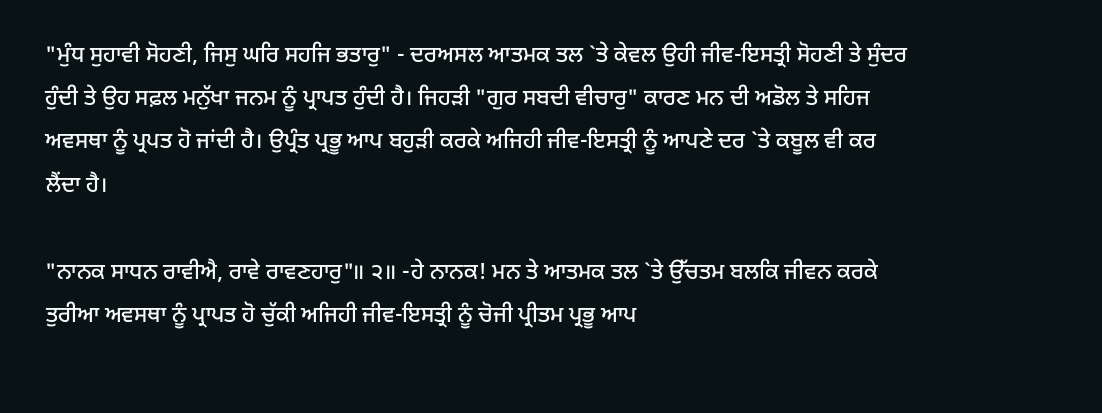"ਮੁੰਧ ਸੁਹਾਵੀ ਸੋਹਣੀ, ਜਿਸੁ ਘਰਿ ਸਹਜਿ ਭਤਾਰੁ" - ਦਰਅਸਲ ਆਤਮਕ ਤਲ `ਤੇ ਕੇਵਲ ਉਹੀ ਜੀਵ-ਇਸਤ੍ਰੀ ਸੋਹਣੀ ਤੇ ਸੁੰਦਰ ਹੁੰਦੀ ਤੇ ਉਹ ਸਫ਼ਲ ਮਨੁੱਖਾ ਜਨਮ ਨੂੰ ਪ੍ਰਾਪਤ ਹੁੰਦੀ ਹੈ। ਜਿਹੜੀ "ਗੁਰ ਸਬਦੀ ਵੀਚਾਰੁ" ਕਾਰਣ ਮਨ ਦੀ ਅਡੋਲ ਤੇ ਸਹਿਜ ਅਵਸਥਾ ਨੂੰ ਪ੍ਰਪਤ ਹੋ ਜਾਂਦੀ ਹੈ। ਉਪ੍ਰੰਤ ਪ੍ਰਭੂ ਆਪ ਬਹੁੜੀ ਕਰਕੇ ਅਜਿਹੀ ਜੀਵ-ਇਸਤ੍ਰੀ ਨੂੰ ਆਪਣੇ ਦਰ `ਤੇ ਕਬੂਲ ਵੀ ਕਰ ਲੈਂਦਾ ਹੈ।

"ਨਾਨਕ ਸਾਧਨ ਰਾਵੀਐ, ਰਾਵੇ ਰਾਵਣਹਾਰੁ"॥ ੨॥ -ਹੇ ਨਾਨਕ! ਮਨ ਤੇ ਆਤਮਕ ਤਲ `ਤੇ ਉੱਚਤਮ ਬਲਕਿ ਜੀਵਨ ਕਰਕੇ ਤੁਰੀਆ ਅਵਸਥਾ ਨੂੰ ਪ੍ਰਾਪਤ ਹੋ ਚੁੱਕੀ ਅਜਿਹੀ ਜੀਵ-ਇਸਤ੍ਰੀ ਨੂੰ ਚੋਜੀ ਪ੍ਰੀਤਮ ਪ੍ਰਭੂ ਆਪ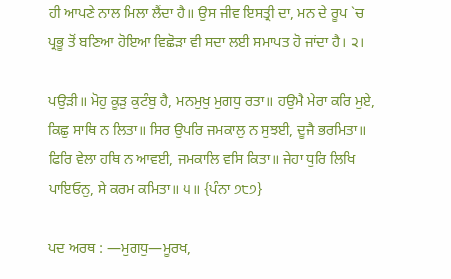ਹੀ ਆਪਣੇ ਨਾਲ ਮਿਲਾ ਲੈਂਦਾ ਹੈ॥ ਉਸ ਜੀਵ ਇਸਤ੍ਰੀ ਦਾ, ਮਨ ਦੇ ਰੂਪ `ਚ ਪ੍ਰਭੂ ਤੋਂ ਬਣਿਆ ਹੋਇਆ ਵਿਛੋੜਾ ਵੀ ਸਦਾ ਲਈ ਸਮਾਪਤ ਹੋ ਜਾਂਦਾ ਹੈ। ੨।

ਪਉੜੀ॥ ਮੋਹੁ ਕੂੜੁ ਕੁਟੰਬੁ ਹੈ, ਮਨਮੁਖੁ ਮੁਗਧੁ ਰਤਾ॥ ਹਉਮੈ ਮੇਰਾ ਕਰਿ ਮੁਏ, ਕਿਛੁ ਸਾਥਿ ਨ ਲਿਤਾ॥ ਸਿਰ ਉਪਰਿ ਜਮਕਾਲੁ ਨ ਸੁਝਈ, ਦੂਜੈ ਭਰਮਿਤਾ॥ ਫਿਰਿ ਵੇਲਾ ਹਥਿ ਨ ਆਵਈ, ਜਮਕਾਲਿ ਵਸਿ ਕਿਤਾ॥ ਜੇਹਾ ਧੁਰਿ ਲਿਖਿ ਪਾਇਓਨੁ, ਸੇ ਕਰਮ ਕਮਿਤਾ॥ ੫॥ {ਪੰਨਾ ੭੮੭}

ਪਦ ਅਰਥ : —ਮੁਗਧੁ—ਮੂਰਖ,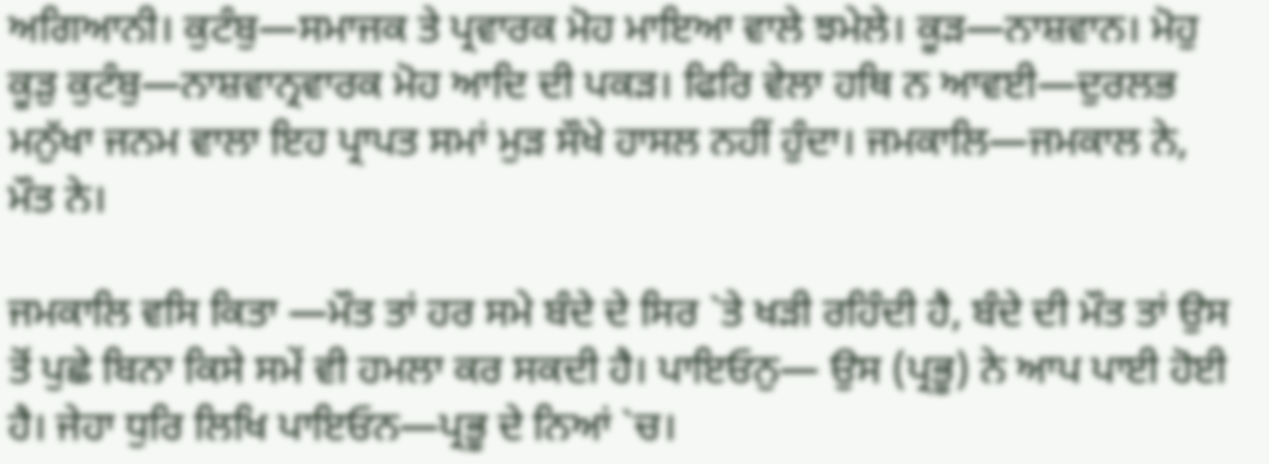ਅਗਿਆਨੀ। ਕੁਟੰਬੁ—ਸਮਾਜਕ ਤੇ ਪ੍ਰਵਾਰਕ ਮੋਹ ਮਾਇਆ ਵਾਲੇ ਝਮੇਲੇ। ਕੂੜ—ਨਾਸ਼ਵਾਨ। ਮੋਹੁ ਕੂੜੁ ਕੁਟੰਬੁ—ਨਾਸ਼ਵਾਨ੍ਰਵਾਰਕ ਮੋਹ ਆਦਿ ਦੀ ਪਕੜ। ਫਿਰਿ ਵੇਲਾ ਹਥਿ ਨ ਆਵਈ—ਦੁਰਲਭ ਮਨੁੱਖਾ ਜਨਮ ਵਾਲਾ ਇਹ ਪ੍ਰਾਪਤ ਸਮਾਂ ਮੁੜ ਸੌਖੇ ਹਾਸਲ ਨਹੀਂ ਹੁੰਦਾ। ਜਮਕਾਲਿ—ਜਮਕਾਲ ਨੇ, ਮੌਤ ਨੇ।

ਜਮਕਾਲਿ ਵਸਿ ਕਿਤਾ —ਮੌਤ ਤਾਂ ਹਰ ਸਮੇ ਬੰਦੇ ਦੇ ਸਿਰ `ਤੇ ਖੜੀ ਰਹਿੰਦੀ ਹੈ, ਬੰਦੇ ਦੀ ਮੌਤ ਤਾਂ ਉਸ ਤੋਂ ਪੁਛੇ ਬਿਨਾ ਕਿਸੇ ਸਮੇਂ ਵੀ ਹਮਲਾ ਕਰ ਸਕਦੀ ਹੈ। ਪਾਇਓਨੁ— ਉਸ (ਪ੍ਰਭੂ) ਨੇ ਆਪ ਪਾਈ ਹੋਈ ਹੈ। ਜੇਹਾ ਧੁਰਿ ਲਿਖਿ ਪਾਇਓਨ—ਪ੍ਰਭੂ ਦੇ ਨਿਆਂ `ਚ।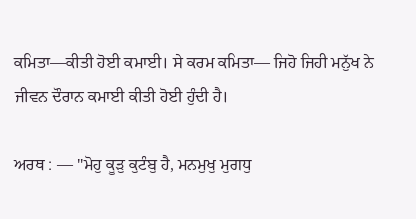ਕਮਿਤਾ—ਕੀਤੀ ਹੋਈ ਕਮਾਈ। ਸੇ ਕਰਮ ਕਮਿਤਾ— ਜਿਹੋ ਜਿਹੀ ਮਨੁੱਖ ਨੇ ਜੀਵਨ ਦੌਰਾਨ ਕਮਾਈ ਕੀਤੀ ਹੋਈ ਹੁੰਦੀ ਹੈ।

ਅਰਥ : — "ਮੋਹੁ ਕੂੜੁ ਕੁਟੰਬੁ ਹੈ, ਮਨਮੁਖੁ ਮੁਗਧੁ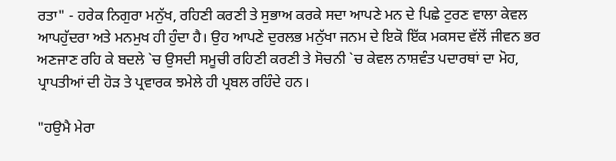ਰਤਾ" - ਹਰੇਕ ਨਿਗੁਰਾ ਮਨੁੱਖ, ਰਹਿਣੀ ਕਰਣੀ ਤੇ ਸੁਭਾਅ ਕਰਕੇ ਸਦਾ ਆਪਣੇ ਮਨ ਦੇ ਪਿਛੇ ਟੁਰਣ ਵਾਲਾ ਕੇਵਲ ਆਪਹੁੱਦਰਾ ਅਤੇ ਮਨਮੁਖ ਹੀ ਹੁੰਦਾ ਹੈ। ਉਹ ਆਪਣੇ ਦੁਰਲਭ ਮਨੁੱਖਾ ਜਨਮ ਦੇ ਇਕੋ ਇੱਕ ਮਕਸਦ ਵੱਲੋਂ ਜੀਵਨ ਭਰ ਅਣਜਾਣ ਰਹਿ ਕੇ ਬਦਲੇ `ਚ ਉਸਦੀ ਸਮੂਚੀ ਰਹਿਣੀ ਕਰਣੀ ਤੇ ਸੋਚਨੀ `ਚ ਕੇਵਲ ਨਾਸ਼ਵੰਤ ਪਦਾਰਥਾਂ ਦਾ ਮੋਹ, ਪ੍ਰਾਪਤੀਆਂ ਦੀ ਹੋੜ ਤੇ ਪ੍ਰਵਾਰਕ ਝਮੇਲੇ ਹੀ ਪ੍ਰਬਲ ਰਹਿੰਦੇ ਹਨ।

"ਹਉਮੈ ਮੇਰਾ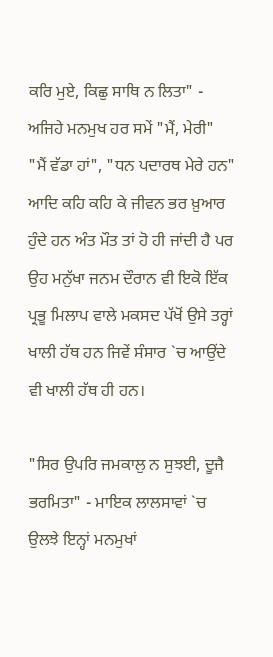ਕਰਿ ਮੁਏ, ਕਿਛੁ ਸਾਥਿ ਨ ਲਿਤਾ" - ਅਜਿਹੇ ਮਨਮੁਖ ਹਰ ਸਮੇਂ "ਮੈਂ, ਮੇਰੀ" "ਮੈਂ ਵੱਡਾ ਹਾਂ", "ਧਨ ਪਦਾਰਥ ਮੇਰੇ ਹਨ" ਆਦਿ ਕਹਿ ਕਹਿ ਕੇ ਜੀਵਨ ਭਰ ਖ਼ੁਆਰ ਹੁੰਦੇ ਹਨ ਅੰਤ ਮੌਤ ਤਾਂ ਹੋ ਹੀ ਜਾਂਦੀ ਹੈ ਪਰ ਉਹ ਮਨੁੱਖਾ ਜਨਮ ਦੌਰਾਨ ਵੀ ਇਕੋ ਇੱਕ ਪ੍ਰਭੂ ਮਿਲਾਪ ਵਾਲੇ ਮਕਸਦ ਪੱਖੋਂ ਉਸੇ ਤਰ੍ਹਾਂ ਖਾਲੀ ਹੱਥ ਹਨ ਜਿਵੇਂ ਸੰਸਾਰ `ਚ ਆਉਂਦੇ ਵੀ ਖਾਲੀ ਹੱਥ ਹੀ ਹਨ।

"ਸਿਰ ਉਪਰਿ ਜਮਕਾਲੁ ਨ ਸੁਝਈ, ਦੂਜੈ ਭਰਮਿਤਾ" - ਮਾਇਕ ਲਾਲਸਾਵਾਂ `ਚ ਉਲਝੇ ਇਨ੍ਹਾਂ ਮਨਮੁਖਾਂ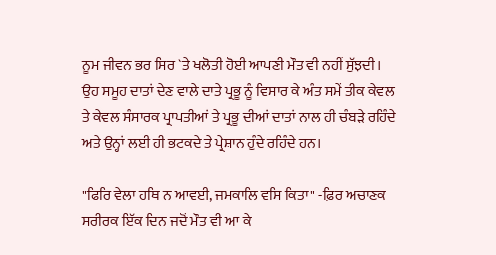ਨੂਮ ਜੀਵਨ ਭਰ ਸਿਰ `ਤੇ ਖਲੋਤੀ ਹੋਈ ਆਪਣੀ ਮੌਤ ਵੀ ਨਹੀਂ ਸੁੱਝਦੀ। ਉਹ ਸਮੂਹ ਦਾਤਾਂ ਦੇਣ ਵਾਲੇ ਦਾਤੇ ਪ੍ਰਭੂ ਨੂੰ ਵਿਸਾਰ ਕੇ ਅੰਤ ਸਮੇਂ ਤੀਕ ਕੇਵਲ ਤੇ ਕੇਵਲ ਸੰਸਾਰਕ ਪ੍ਰਾਪਤੀਆਂ ਤੇ ਪ੍ਰਭੂ ਦੀਆਂ ਦਾਤਾਂ ਨਾਲ ਹੀ ਚੰਬੜੇ ਰਹਿੰਦੇ ਅਤੇ ਉਨ੍ਹਾਂ ਲਈ ਹੀ ਭਟਕਦੇ ਤੇ ਪ੍ਰੇਸ਼ਾਨ ਹੁੰਦੇ ਰਹਿੰਦੇ ਹਨ।

"ਫਿਰਿ ਵੇਲਾ ਹਥਿ ਨ ਆਵਈ, ਜਮਕਾਲਿ ਵਸਿ ਕਿਤਾ" -ਫ਼ਿਰ ਅਚਾਣਕ ਸਰੀਰਕ ਇੱਕ ਦਿਨ ਜਦੋਂ ਮੌਤ ਵੀ ਆ ਕੇ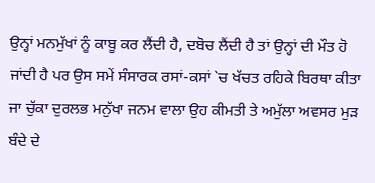ਉਨ੍ਹਾਂ ਮਨਮੁੱਖਾਂ ਨੂੰ ਕਾਬੂ ਕਰ ਲੈਂਦੀ ਹੈ, ਦਬੋਚ ਲੈਂਦੀ ਹੈ ਤਾਂ ਉਨ੍ਹਾਂ ਦੀ ਮੌਤ ਹੋ ਜਾਂਦੀ ਹੈ ਪਰ ਉਸ ਸਮੇਂ ਸੰਸਾਰਕ ਰਸਾਂ-ਕਸਾਂ `ਚ ਖੱਚਤ ਰਹਿਕੇ ਬਿਰਥਾ ਕੀਤਾ ਜਾ ਚੁੱਕਾ ਦੁਰਲਭ ਮਨੁੱਖਾ ਜਨਮ ਵਾਲਾ ਉਹ ਕੀਮਤੀ ਤੇ ਅਮੁੱਲਾ ਅਵਸਰ ਮੁੜ ਬੰਦੇ ਦੇ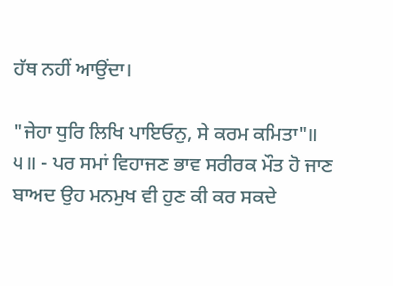ਹੱਥ ਨਹੀਂ ਆਉਂਦਾ।

"ਜੇਹਾ ਧੁਰਿ ਲਿਖਿ ਪਾਇਓਨੁ, ਸੇ ਕਰਮ ਕਮਿਤਾ"॥ ੫॥ - ਪਰ ਸਮਾਂ ਵਿਹਾਜਣ ਭਾਵ ਸਰੀਰਕ ਮੌਤ ਹੋ ਜਾਣ ਬਾਅਦ ਉਹ ਮਨਮੁਖ ਵੀ ਹੁਣ ਕੀ ਕਰ ਸਕਦੇ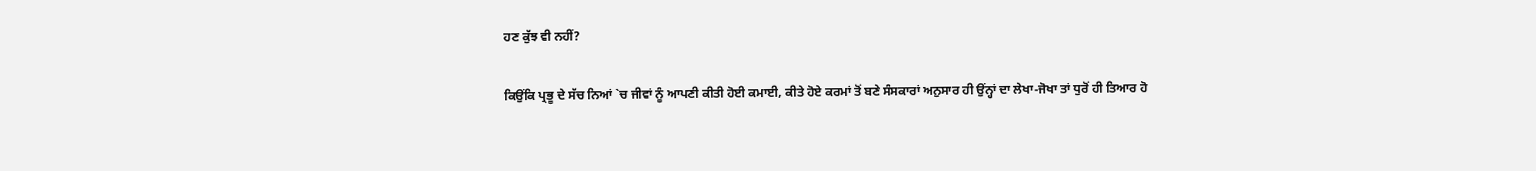ਹਣ ਕੁੱਝ ਵੀ ਨਹੀਂ?

ਕਿਉਂਕਿ ਪ੍ਰਭੂ ਦੇ ਸੱਚ ਨਿਆਂ `ਚ ਜੀਵਾਂ ਨੂੰ ਆਪਣੀ ਕੀਤੀ ਹੋਈ ਕਮਾਈ, ਕੀਤੇ ਹੋਏ ਕਰਮਾਂ ਤੋਂ ਬਣੇ ਸੰਸਕਾਰਾਂ ਅਨੁਸਾਰ ਹੀ ਉਂਨ੍ਹਾਂ ਦਾ ਲੇਖਾ-ਜੋਖਾ ਤਾਂ ਧੁਰੋਂ ਹੀ ਤਿਆਰ ਹੋ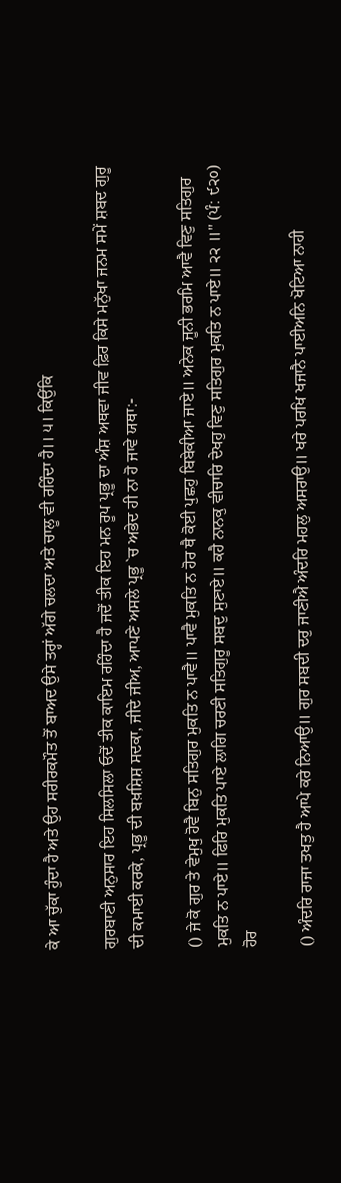ਕੇ ਆ ਚੁੱਕਾ ਹੁੰਦਾ ਹੈ ਅਤੇ ਉਹ ਸਰੀਰਕਮੌਤ ਤੋਂ ਬਾਅਦ ਉਸੇ ਤਰ੍ਹਾਂ ਅੱਗੇ ਚਲਦਾ ਅਤੇ ਚਾਲੂ ਵੀ ਰਹਿੰਦਾ ਹੈ।। ੫। ਕਿਉਂਕਿ

ਗੁਰਬਾਣੀ ਅਨੁਸਾਰ ਇਹ ਸਿਲਸਿਲਾ ਓਦੋਂ ਤੀਕ ਕਾਇਮ ਰਹਿੰਦਾ ਹੈ ਜਦੋਂ ਤੀਕ ਇਹ ਮਨ ਰੂਪ ਪ੍ਰਭੂ ਦਾ ਅੰਸ਼ ਅਥਵਾ ਜੀਵ ਫ਼ਿਰ ਕਿਸੇ ਮਨੁੱਖਾ ਜਨਮ ਸਮੇਂ ਸ਼ਬਦ ਗੁਰੂ ਦੀ ਕਮਾਈ ਕਰਕੇ, ਪ੍ਰਭੂ ਦੀ ਬਖ਼ਸ਼ਿਸ਼ ਸਦਕਾ, ਜੀਦੇ ਜੀਅ, ਆਪਣੇ ਅਸਲੇ ਪ੍ਰਭੂ `ਚ ਅਭੇਦ ਹੀ ਨਾ ਹੋ ਜਾਵੇ ਯਥਾ:-

() ਜੇ ਕੋ ਗੁਰ ਤੇ ਵੇਮੁਖੁ ਹੋਵੈ ਬਿਨੁ ਸਤਿਗੁਰ ਮੁਕਤਿ ਨ ਪਾਵੈ॥ ਪਾਵੈ ਮੁਕਤਿ ਨ ਹੋਰ ਥੈ ਕੋਈ ਪੁਛਹੁ ਬਿਬੇਕੀਆ ਜਾਏ॥ ਅਨੇਕ ਜੂਨੀ ਭਰਮਿ ਆਵੈ ਵਿਣੁ ਸਤਿਗੁਰ ਮੁਕਤਿ ਨ ਪਾਏ॥ ਫਿਰਿ ਮੁਕਤਿ ਪਾਏ ਲਾਗਿ ਚਰਣੀ ਸਤਿਗੁਰੂ ਸਬਦੁ ਸੁਣਾਏ॥ ਕਹੈ ਨਾਨਕੁ ਵੀਚਾਰਿ ਦੇਖਹੁ ਵਿਣੁ ਸਤਿਗੁਰ ਮੁਕਤਿ ਨ ਪਾਏ॥ ੨੨ ॥" (ਪੰ: ੯੨੦) ਹੋਰ

() ਅੰਦਰਿ ਰਾਜਾ ਤਖਤੁ ਹੈ ਆਪੇ ਕਰੇ ਨਿਆਉ॥ ਗੁਰ ਸਬਦੀ ਦਰੁ ਜਾਣੀਐ ਅੰਦਰਿ ਮਹਲੁ ਅਸਰਾਉ॥ ਖਰੇ ਪਰਖਿ ਖਜਾਨੈ ਪਾਈਅਨਿ ਖੋਟਿਆ ਨਾਹੀ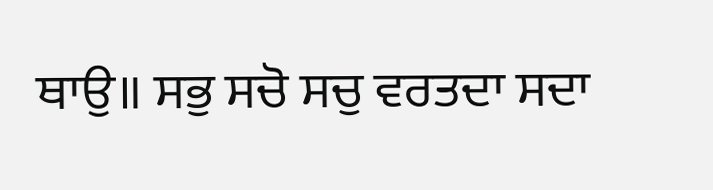ਥਾਉ॥ ਸਭੁ ਸਚੋ ਸਚੁ ਵਰਤਦਾ ਸਦਾ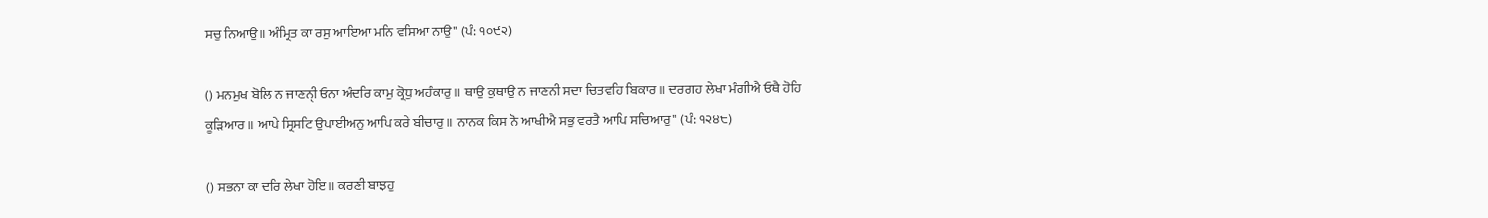ਸਚੁ ਨਿਆਉ॥ ਅੰਮ੍ਰਿਤ ਕਾ ਰਸੁ ਆਇਆ ਮਨਿ ਵਸਿਆ ਨਾਉ" (ਪੰ: ੧੦੯੨)

() ਮਨਮੁਖ ਬੋਲਿ ਨ ਜਾਣਨੀੑ ਓਨਾ ਅੰਦਰਿ ਕਾਮੁ ਕ੍ਰੋਧੁ ਅਹੰਕਾਰੁ॥ ਥਾਉ ਕੁਥਾਉ ਨ ਜਾਣਨੀ ਸਦਾ ਚਿਤਵਹਿ ਬਿਕਾਰ॥ ਦਰਗਹ ਲੇਖਾ ਮੰਗੀਐ ਓਥੈ ਹੋਹਿ ਕੂੜਿਆਰ॥ ਆਪੇ ਸ੍ਰਿਸਟਿ ਉਪਾਈਅਨੁ ਆਪਿ ਕਰੇ ਬੀਚਾਰੁ॥ ਨਾਨਕ ਕਿਸ ਨੋ ਆਖੀਐ ਸਭੁ ਵਰਤੈ ਆਪਿ ਸਚਿਆਰੁ" (ਪੰ: ੧੨੪੮)

() ਸਭਨਾ ਕਾ ਦਰਿ ਲੇਖਾ ਹੋਇ॥ ਕਰਣੀ ਬਾਝਹੁ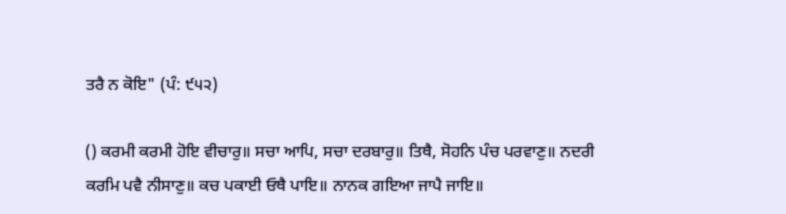ਤਰੈ ਨ ਕੋਇ" (ਪੰ: ੯੫੨)

() ਕਰਮੀ ਕਰਮੀ ਹੋਇ ਵੀਚਾਰੁ॥ ਸਚਾ ਆਪਿ, ਸਚਾ ਦਰਬਾਰੁ॥ ਤਿਥੈ, ਸੋਹਨਿ ਪੰਚ ਪਰਵਾਣੁ॥ ਨਦਰੀ ਕਰਮਿ ਪਵੈ ਨੀਸਾਣੁ॥ ਕਚ ਪਕਾਈ ਓਥੈ ਪਾਇ॥ ਨਾਨਕ ਗਇਆ ਜਾਪੈ ਜਾਇ॥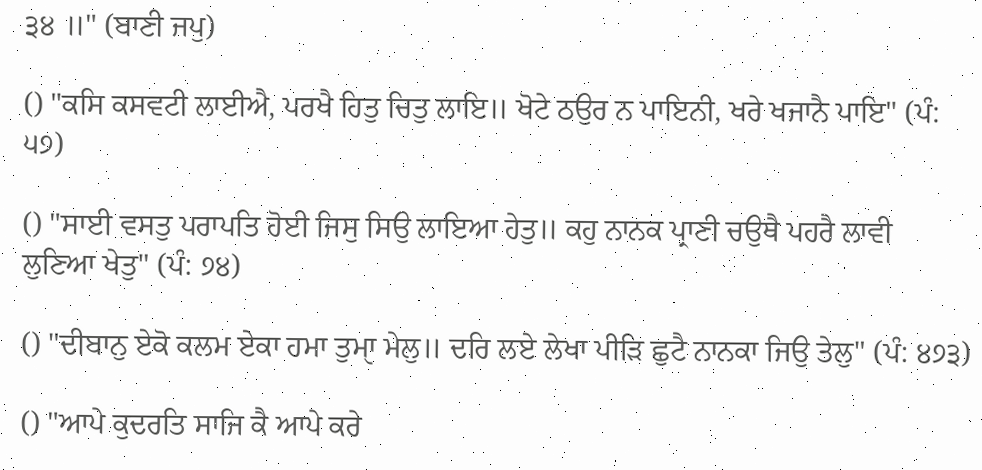੩੪ ॥" (ਬਾਣੀ ਜਪੁ)

() "ਕਸਿ ਕਸਵਟੀ ਲਾਈਐ, ਪਰਖੈ ਹਿਤੁ ਚਿਤੁ ਲਾਇ॥ ਖੋਟੇ ਠਉਰ ਨ ਪਾਇਨੀ, ਖਰੇ ਖਜਾਨੈ ਪਾਇ" (ਪੰ: ੫੭)

() "ਸਾਈ ਵਸਤੁ ਪਰਾਪਤਿ ਹੋਈ ਜਿਸੁ ਸਿਉ ਲਾਇਆ ਹੇਤੁ॥ ਕਹੁ ਨਾਨਕ ਪ੍ਰਾਣੀ ਚਉਥੈ ਪਹਰੈ ਲਾਵੀ ਲੁਣਿਆ ਖੇਤੁ" (ਪੰ: ੭੪)

() "ਦੀਬਾਨੁ ਏਕੋ ਕਲਮ ਏਕਾ ਹਮਾ ਤੁਮਾੑ ਮੇਲੁ॥ ਦਰਿ ਲਏ ਲੇਖਾ ਪੀੜਿ ਛੁਟੈ ਨਾਨਕਾ ਜਿਉ ਤੇਲੁ" (ਪੰ: ੪੭੩)

() "ਆਪੇ ਕੁਦਰਤਿ ਸਾਜਿ ਕੈ ਆਪੇ ਕਰੇ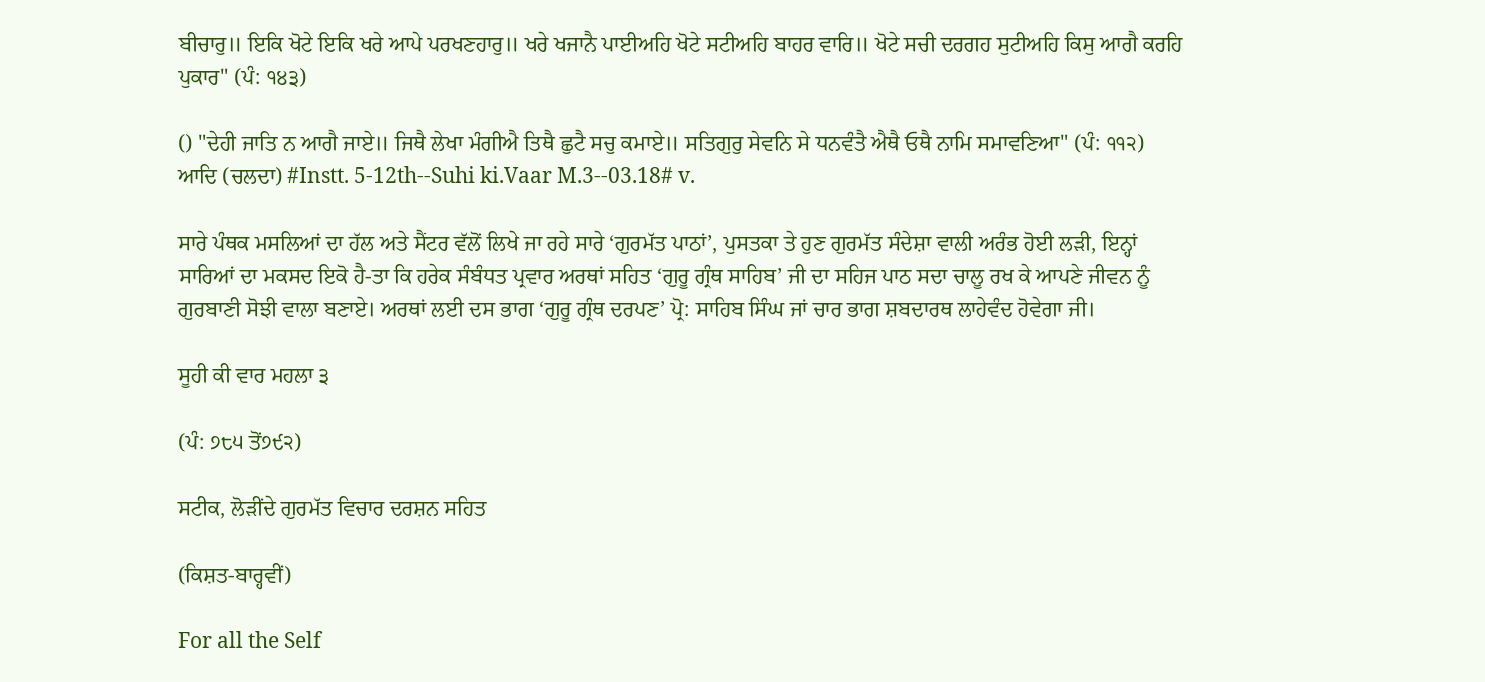ਬੀਚਾਰੁ॥ ਇਕਿ ਖੋਟੇ ਇਕਿ ਖਰੇ ਆਪੇ ਪਰਖਣਹਾਰੁ॥ ਖਰੇ ਖਜਾਨੈ ਪਾਈਅਹਿ ਖੋਟੇ ਸਟੀਅਹਿ ਬਾਹਰ ਵਾਰਿ॥ ਖੋਟੇ ਸਚੀ ਦਰਗਹ ਸੁਟੀਅਹਿ ਕਿਸੁ ਆਗੈ ਕਰਹਿ ਪੁਕਾਰ" (ਪੰ: ੧੪੩)

() "ਦੇਹੀ ਜਾਤਿ ਨ ਆਗੈ ਜਾਏ॥ ਜਿਥੈ ਲੇਖਾ ਮੰਗੀਐ ਤਿਥੈ ਛੁਟੈ ਸਚੁ ਕਮਾਏ॥ ਸਤਿਗੁਰੁ ਸੇਵਨਿ ਸੇ ਧਨਵੰਤੈ ਐਥੈ ਓਥੈ ਨਾਮਿ ਸਮਾਵਣਿਆ" (ਪੰ: ੧੧੨) ਆਦਿ (ਚਲਦਾ) #Instt. 5-12th--Suhi ki.Vaar M.3--03.18# v.

ਸਾਰੇ ਪੰਥਕ ਮਸਲਿਆਂ ਦਾ ਹੱਲ ਅਤੇ ਸੈਂਟਰ ਵੱਲੋਂ ਲਿਖੇ ਜਾ ਰਹੇ ਸਾਰੇ ‘ਗੁਰਮੱਤ ਪਾਠਾਂ’, ਪੁਸਤਕਾ ਤੇ ਹੁਣ ਗੁਰਮੱਤ ਸੰਦੇਸ਼ਾ ਵਾਲੀ ਅਰੰਭ ਹੋਈ ਲੜੀ, ਇਨ੍ਹਾਂ ਸਾਰਿਆਂ ਦਾ ਮਕਸਦ ਇਕੋ ਹੈ-ਤਾ ਕਿ ਹਰੇਕ ਸੰਬੰਧਤ ਪ੍ਰਵਾਰ ਅਰਥਾਂ ਸਹਿਤ ‘ਗੁਰੂ ਗ੍ਰੰਥ ਸਾਹਿਬ’ ਜੀ ਦਾ ਸਹਿਜ ਪਾਠ ਸਦਾ ਚਾਲੂ ਰਖ ਕੇ ਆਪਣੇ ਜੀਵਨ ਨੂੰ ਗੁਰਬਾਣੀ ਸੋਝੀ ਵਾਲਾ ਬਣਾਏ। ਅਰਥਾਂ ਲਈ ਦਸ ਭਾਗ ‘ਗੁਰੂ ਗ੍ਰੰਥ ਦਰਪਣ’ ਪ੍ਰੋ: ਸਾਹਿਬ ਸਿੰਘ ਜਾਂ ਚਾਰ ਭਾਗ ਸ਼ਬਦਾਰਥ ਲਾਹੇਵੰਦ ਹੋਵੇਗਾ ਜੀ।

ਸੂਹੀ ਕੀ ਵਾਰ ਮਹਲਾ ੩

(ਪੰ: ੭੮੫ ਤੋਂ੭੯੨)

ਸਟੀਕ, ਲੋੜੀਂਦੇ ਗੁਰਮੱਤ ਵਿਚਾਰ ਦਰਸ਼ਨ ਸਹਿਤ

(ਕਿਸ਼ਤ-ਬਾਰ੍ਹਵੀਂ)

For all the Self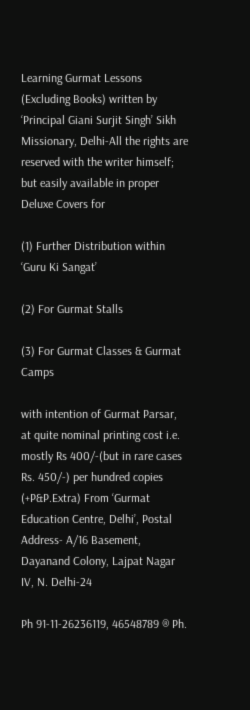Learning Gurmat Lessons (Excluding Books) written by ‘Principal Giani Surjit Singh’ Sikh Missionary, Delhi-All the rights are reserved with the writer himself; but easily available in proper Deluxe Covers for

(1) Further Distribution within ‘Guru Ki Sangat’

(2) For Gurmat Stalls

(3) For Gurmat Classes & Gurmat Camps

with intention of Gurmat Parsar, at quite nominal printing cost i.e. mostly Rs 400/-(but in rare cases Rs. 450/-) per hundred copies (+P&P.Extra) From ‘Gurmat Education Centre, Delhi’, Postal Address- A/16 Basement, Dayanand Colony, Lajpat Nagar IV, N. Delhi-24

Ph 91-11-26236119, 46548789 ® Ph.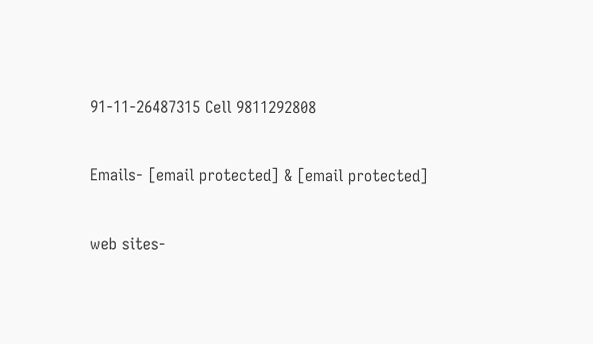91-11-26487315 Cell 9811292808

Emails- [email protected] & [email protected]

web sites-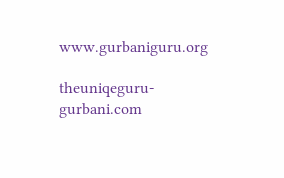www.gurbaniguru.org

theuniqeguru-gurbani.com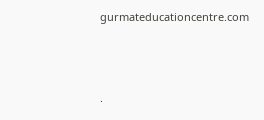gurmateducationcentre.com




.